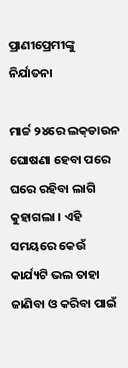ପ୍ରାଣୀପ୍ରେମୀଙ୍କୁ ନିର୍ଯାତନା

ମାର୍ଚ୍ଚ ୨୪ରେ ଲକ୍‌ଡାଉନ ଘୋଷଣା ହେବା ପରେ ଘରେ ରହିବା ଲାଗି କୁହାଗଲା । ଏହି ସମୟରେ କେଉଁ କାର୍ଯ୍ୟଟି ଭଲ ତାହା ଜାଣିବା ଓ କରିବା ପାଇଁ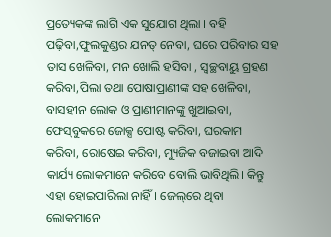ପ୍ରତ୍ୟେକଙ୍କ ଲାଗି ଏକ ସୁଯୋଗ ଥିଲା । ବହି ପଢ଼ିବା,ଫୁଲକୁଣ୍ଡର ଯନତ୍ ନେବା, ଘରେ ପରିବାର ସହ ତାସ ଖେଳିବା, ମନ ଖୋଲି ହସିବା , ସ୍ବଚ୍ଛବାୟୁ ଗ୍ରହଣ କରିବା,ପିଲା ତଥା ପୋଷାପ୍ରାଣୀଙ୍କ ସହ ଖେଳିବା, ବାସହୀନ ଲୋକ ଓ ପ୍ରାଣୀମାନଙ୍କୁ ଖୁଆଇବା, ଫେସ୍‌ବୁକରେ ଜୋକ୍ସ ପୋଷ୍ଟ କରିବା, ଘରକାମ କରିବା, ରୋଷେଇ କରିବା, ମ୍ୟୁଜିକ ବଜାଇବା ଆଦି କାର୍ଯ୍ୟ ଲୋକମାନେ କରିବେ ବୋଲି ଭାବିଥିଲି। କିନ୍ତୁ ଏହା ହୋଇପାରିଲା ନାହିଁ। ଜେଲ୍‌ରେ ଥିବା ଲୋକମାନେ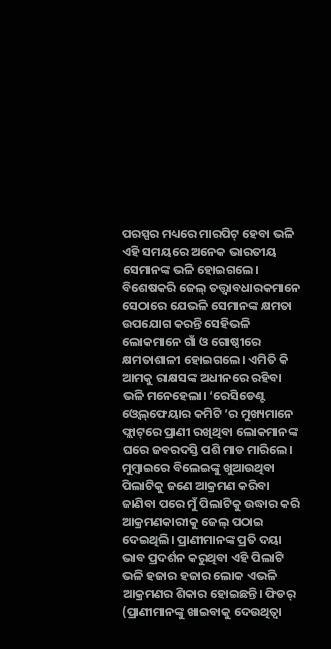ପରସ୍ପର ମଧ୍ୟରେ ମାରପିଟ୍‌ ହେବା ଭଳି ଏହି ସମୟରେ ଅନେକ ଭାରତୀୟ ସେମାନଙ୍କ ଭଳି ହୋଇଗଲେ। ବିଶେଷକରି ଜେଲ୍‌ ତତ୍ତ୍ୱାବଧାରକମାନେ ସେଠାରେ ଯେଭଳି ସେମାନଙ୍କ କ୍ଷମତା ଉପଯୋଗ କରନ୍ତି ସେହିଭଳି ଲୋକମାନେ ଗାଁ ଓ ଗୋଷ୍ଠୀରେ କ୍ଷମତାଶାଳୀ ହୋଇଗଲେ। ଏମିତି କି ଆମକୁ ରାକ୍ଷସଙ୍କ ଅଧୀନରେ ରହିବା ଭଳି ମନେହେଲା। ‘ରେସିଡେଣ୍ଟ ଓ୍ବେଲ୍‌ଫେୟାର କମିଟି ’ର ମୁଖ୍ୟମାନେ ଫ୍ଲାଟ୍‌ରେ ପ୍ରାଣୀ ରଖିଥିବା ଲୋକମାନଙ୍କ ଘରେ ଜବରଦସ୍ତି ପଶି ମାଡ ମାରିଲେ। ମୁମ୍ବାଇରେ ବିଲେଇଙ୍କୁ ଖୁଆଉଥିବା ପିଲାଟିକୁ ଜଣେ ଆକ୍ରମଣ କରିବା ଜାଣିବା ପରେ ମୁଁ ପିଲାଟିକୁ ଉଦ୍ଧାର କରି ଆକ୍ରମଣକାରୀକୁ ଜେଲ୍‌ ପଠାଇ ଦେଇଥିଲି। ପ୍ରାଣୀମାନଙ୍କ ପ୍ରତି ଦୟା ଭାବ ପ୍ରଦର୍ଶନ କରୁଥିବା ଏହି ପିଲାଟି ଭଳି ହଜାର ହଜାର ଲୋକ ଏଭଳି ଆକ୍ରମଣର ଶିକାର ହୋଇଛନ୍ତି। ଫିଡର୍‌ (ପ୍ରାଣୀମାନଙ୍କୁ ଖାଇବାକୁ ଦେଉଥିତ୍ବା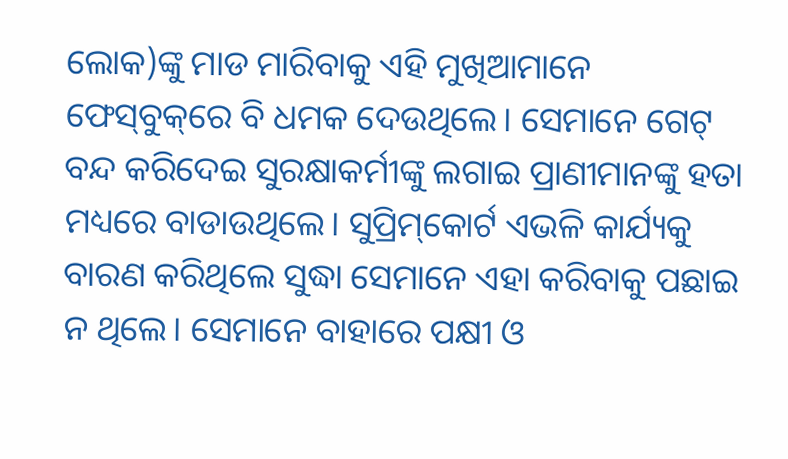ଲୋକ)ଙ୍କୁ ମାଡ ମାରିବାକୁ ଏହି ମୁଖିଆମାନେ ଫେସ୍‌ବୁକ୍‌ରେ ବି ଧମକ ଦେଉଥିଲେ। ସେମାନେ ଗେଟ୍‌ ବନ୍ଦ କରିଦେଇ ସୁରକ୍ଷାକର୍ମୀଙ୍କୁ ଲଗାଇ ପ୍ରାଣୀମାନଙ୍କୁ ହତା ମଧ୍ୟରେ ବାଡାଉଥିଲେ। ସୁପ୍ରିମ୍‌କୋର୍ଟ ଏଭଳି କାର୍ଯ୍ୟକୁ ବାରଣ କରିଥିଲେ ସୁଦ୍ଧା ସେମାନେ ଏହା କରିବାକୁ ପଛାଇ ନ ଥିଲେ। ସେମାନେ ବାହାରେ ପକ୍ଷୀ ଓ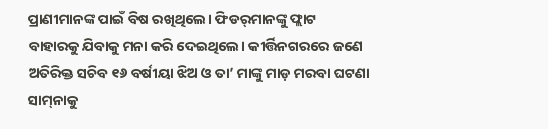ପ୍ରାଣୀମାନଙ୍କ ପାଇଁ ବିଷ ରଖିଥିଲେ। ଫିଡର୍‌ମାନଙ୍କୁ ଫ୍ଲାଟ ବାହାରକୁ ଯିବାକୁ ମନା କରି ଦେଇଥିଲେ। କୀର୍ତ୍ତିନଗରରେ ଜଣେ ଅତିରିକ୍ତ ସଚିବ ୧୬ ବର୍ଷୀୟା ଝିଅ ଓ ତା’ ମାଙ୍କୁ ମାଡ଼ ମରବା ଘଟଣା ସାମ୍‌ନାକୁ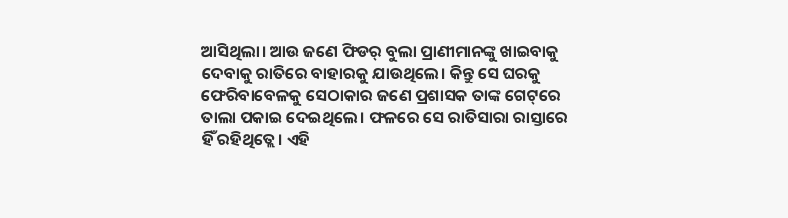ଆସିଥିଲା। ଆଉ ଜଣେ ଫିଡର୍‌ ବୁଲା ପ୍ରାଣୀମାନଙ୍କୁ ଖାଇବାକୁ ଦେବାକୁ ରାତିରେ ବାହାରକୁ ଯାଉଥିଲେ। କିନ୍ତୁ ସେ ଘରକୁ ଫେରିବାବେଳକୁ ସେଠାକାର ଜଣେ ପ୍ରଶାସକ ତାଙ୍କ ଗେଟ୍‌ରେ ତାଲା ପକାଇ ଦେଇଥିଲେ। ଫଳରେ ସେ ରାତିସାରା ରାସ୍ତାରେ ହିଁ ରହିଥିତ୍ଲେ। ଏହି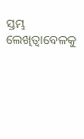ସ୍ତମ୍ଭ ଲେଖିତ୍ବାବେଳକୁ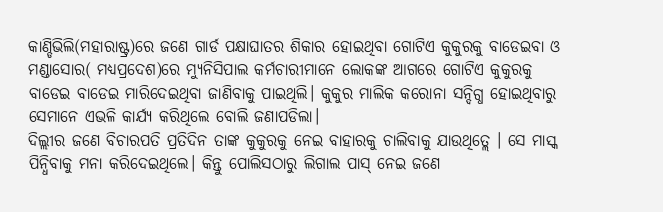କାଣ୍ଡିଭିଲି(ମହାରାଷ୍ଟ୍ର)ରେ ଜଣେ ଗାର୍ଡ ପକ୍ଷାଘାତର ଶିକାର ହୋଇଥିବା ଗୋଟିଏ କୁକୁରକୁ ବାଡେଇବା ଓ ମଣ୍ଡାସୋର( ମଧ୍ୟପ୍ରଦେଶ)ରେ ମ୍ୟୁନିସିପାଲ କର୍ମଚାରୀମାନେ ଲୋକଙ୍କ ଆଗରେ ଗୋଟିଏ କୁକୁରକୁ ବାଡେଇ ବାଡେଇ ମାରିଦେଇଥିବା ଜାଣିବାକୁ ପାଇଥିଲି। କୁକୁର ମାଲିକ କରୋନା ସନ୍ଦିଗ୍ଧ ହୋଇଥିବାରୁ ସେମାନେ ଏଭଳି କାର୍ଯ୍ୟ କରିଥିଲେ ବୋଲି ଜଣାପଡିଲା।
ଦିଲ୍ଲୀର ଜଣେ ବିଚାରପତି ପ୍ରତିଦିନ ତାଙ୍କ କୁକୁରକୁ ନେଇ ବାହାରକୁ ଚାଲିବାକୁ ଯାଉଥିତ୍ଲେ । ସେ ମାସ୍କ ପିନ୍ଧିବାକୁ ମନା କରିଦେଇଥିଲେ। କିନ୍ତୁ ପୋଲିସଠାରୁ ଲିଗାଲ ପାସ୍‌ ନେଇ ଜଣେ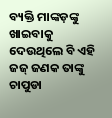ବ୍ୟକ୍ତି ମାଙ୍କଡ଼ଙ୍କୁ ଖାଇବାକୁ ଦେଉଥିଲେ ବି ଏହି ଜଜ୍‌ ଜଣକ ତାଙ୍କୁ ଚାପୁଡା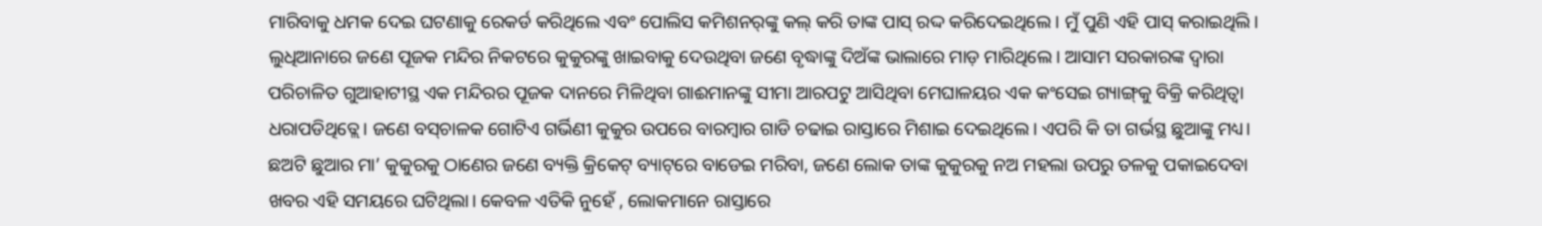ମାରିବାକୁ ଧମକ ଦେଇ ଘଟଣାକୁ ରେକର୍ଡ କରିଥିଲେ ଏବଂ ପୋଲିସ କମିଶନର୍‌ଙ୍କୁ କଲ୍‌ କରି ତାଙ୍କ ପାସ୍‌ ରଦ୍ଦ କରିଦେଇଥିଲେ। ମୁଁ ପୁଣି ଏହି ପାସ୍‌ କରାଇଥିଲି। ଲୁଧିଆନାରେ ଜଣେ ପୂଜକ ମନ୍ଦିର ନିକଟରେ କୁକୁରଙ୍କୁ ଖାଇବାକୁ ଦେଉଥିବା ଜଣେ ବୃଦ୍ଧାଙ୍କୁ ଦିଅଁଙ୍କ ଭାଲାରେ ମାଡ଼ ମାରିଥିଲେ। ଆସାମ ସରକାରଙ୍କ ଦ୍ୱାରା ପରିଚାଳିତ ଗୁଆହାଟୀସ୍ଥ ଏକ ମନ୍ଦିରର ପୂଜକ ଦାନରେ ମିଳିଥିବା ଗାଈମାନଙ୍କୁ ସୀମା ଆରପଟୁ ଆସିଥିବା ମେଘାଳୟର ଏକ କଂସେଇ ଗ୍ୟାଙ୍ଗ୍‌କୁ ବିକ୍ରି କରିଥିତ୍ବା ଧରାପଡିଥିତ୍ଲେ। ଜଣେ ବସ୍‌ଚାଳକ ଗୋଟିଏ ଗର୍ଭିଣୀ କୁକୁର ଉପରେ ବାରମ୍ବାର ଗାଡି ଚଢାଇ ରାସ୍ତାରେ ମିଶାଇ ଦେଇଥିଲେ। ଏପରି କି ତା ଗର୍ଭସ୍ଥ ଛୁଆଙ୍କୁ ମଧ୍ୟ। ଛଅଟି ଛୁଆର ମା’ କୁକୁରକୁ ଠାଣେର ଜଣେ ବ୍ୟକ୍ତି କ୍ରିକେଟ୍‌ ବ୍ୟାଟ୍‌ରେ ବାଡେଇ ମରିବା, ଜଣେ ଲୋକ ତାଙ୍କ କୁକୁରକୁ ନଅ ମହଲା ଉପରୁ ତଳକୁ ପକାଇଦେବା ଖବର ଏହି ସମୟରେ ଘଟିଥିଲା। କେବଳ ଏତିକି ନୁହେଁ , ଲୋକମାନେ ରାସ୍ତାରେ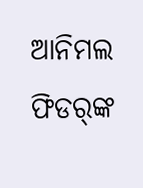ଆନିମଲ ଫିଡର୍‌ଙ୍କ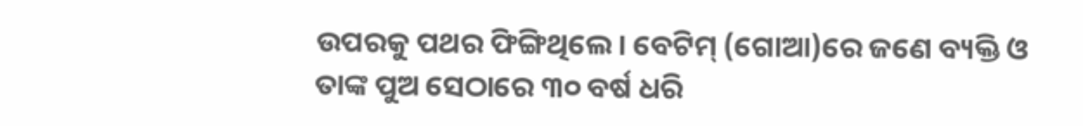ଉପରକୁ ପଥର ଫିଙ୍ଗିଥିଲେ। ବେଟିମ୍‌ (ଗୋଆ)ରେ ଜଣେ ବ୍ୟକ୍ତି ଓ ତାଙ୍କ ପୁଅ ସେଠାରେ ୩୦ ବର୍ଷ ଧରି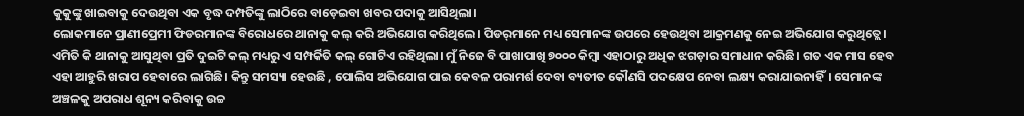କୁକୁଙ୍କୁ ଖାଇବାକୁ ଦେଉଥିବା ଏକ ବୃଦ୍ଧ ଦମ୍ପତିଙ୍କୁ ଲାଠିରେ ବାଡ଼େଇବା ଖବର ପଦାକୁ ଆସିଥିଲା।
ଲୋକମାନେ ପ୍ରାଣୀପ୍ରେମୀ ଫିଡରମାନଙ୍କ ବିରୋଧରେ ଥାନାକୁ କଲ୍‌ କରି ଅଭିଯୋଗ କରିଥିଲେ। ପିଡର୍‌ମାନେ ମଧ୍ୟ ସେମାନଙ୍କ ଉପରେ ହେଉଥିବା ଆକ୍ରମଣକୁ ନେଇ ଅଭିଯୋଗ କରୁଥିତ୍ଲେ। ଏମିତି କି ଥାନାକୁ ଆସୁଥିବା ପ୍ରତି ଦୁଇଟି କଲ୍‌ ମଧ୍ୟରୁ ଏ ସମ୍ପର୍କିତି କଲ୍‌ ଗୋଟିଏ ରହିଥିଲା। ମୁଁ ନିଜେ ବି ପାଖାପାଖି ୭୦୦୦ କିମ୍ବା ଏହାଠାରୁ ଅଧିକ ଝଗଡ଼ାର ସମାଧାନ କରିଛି। ଗତ ଏକ ମାସ ହେବ ଏହା ଆହୁରି ଖରାପ ହେବାରେ ଲାଗିଛି। କିନ୍ତୁ ସମସ୍ୟା ହେଉଛି , ପୋଲିସ ଅଭିଯୋଗ ପାଇ କେବଳ ପରାମର୍ଶ ଦେବା ବ୍ୟତୀତ କୌଣସି ପଦକ୍ଷେପ ନେବା ଲକ୍ଷ୍ୟ କରାଯାଇନାହିଁ। ସେମାନଙ୍କ ଅଞ୍ଚଳକୁ ଅପରାଧ ଶୂନ୍ୟ କରିବାକୁ ଉଚ୍ଚ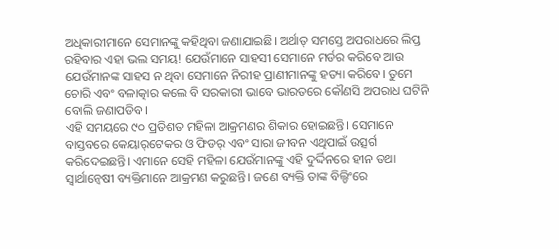ଅଧିକାରୀମାନେ ସେମାନଙ୍କୁ କହିଥିବା ଜଣାଯାଇଛି। ଅର୍ଥାତ୍‌ ସମସ୍ତେ ଅପରାଧରେ ଲିପ୍ତ ରହିବାର ଏହା ଭଲ ସମୟ! ଯେଉଁମାନେ ସାହସୀ ସେମାନେ ମର୍ଡର କରିବେ ଆଉ ଯେଉଁମାନଙ୍କ ସାହସ ନ ଥିବା ସେମାନେ ନିରୀହ ପ୍ରାଣୀମାନଙ୍କୁ ହତ୍ୟା କରିବେ। ତୁମେ ଚୋରି ଏବଂ ବଳାତ୍କାର କଲେ ବି ସରକାରୀ ଭାବେ ଭାରତରେ କୌଣସି ଅପରାଧ ଘଟିନି ବୋଲି ଜଣାପଡିବ।
ଏହି ସମୟରେ ୯୦ ପ୍ରତିଶତ ମହିଳା ଆକ୍ରମଣର ଶିକାର ହୋଇଛନ୍ତି। ସେମାନେ ବାସ୍ତବରେ କେୟାର୍‌ଟେକର ଓ ଫିଡର୍‌ ଏବଂ ସାରା ଜୀବନ ଏଥିପାଇଁ ଉତ୍ସର୍ଗ କରିଦେଇଛନ୍ତି। ଏମାନେ ସେହି ମହିଳା ଯେଉଁମାନଙ୍କୁ ଏହି ଦୁର୍ଦ୍ଦିନରେ ହୀନ ତଥା ସ୍ବାର୍ଥାନ୍ବେଷୀ ବ୍ୟକ୍ତିମାନେ ଆକ୍ରମଣ କରୁଛନ୍ତି। ଜଣେ ବ୍ୟକ୍ତି ତାଙ୍କ ବିଲ୍ଡିଂରେ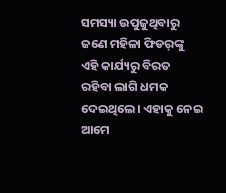ସମସ୍ୟା ଉପୁଜୁଥିବାରୁ ଜଣେ ମହିଳା ଫିଡର୍‌ଙ୍କୁ ଏହି କାର୍ଯ୍ୟରୁ ବିରତ ରହିବା ଲାଗି ଧମକ ଦେଇଥିଲେ। ଏହାକୁ ନେଇ ଆମେ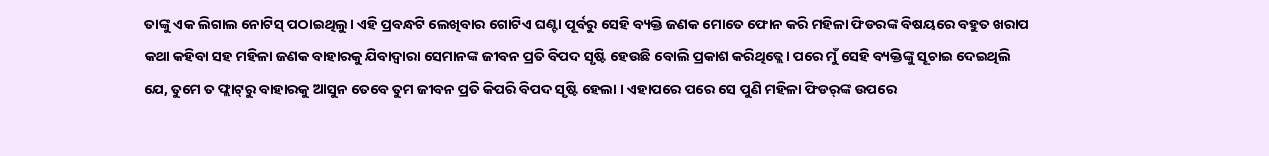ତାଙ୍କୁ ଏକ ଲିଗାଲ ନୋଟିସ୍‌ ପଠାଇଥିଲୁ। ଏହି ପ୍ରବନ୍ଧଟି ଲେଖିବାର ଗୋଟିଏ ଘଣ୍ଟା ପୂର୍ବରୁ ସେହି ବ୍ୟକ୍ତି ଜଣକ ମୋତେ ଫୋନ କରି ମହିଳା ଫିଡରଙ୍କ ବିଷୟରେ ବହୁତ ଖରାପ କଥା କହିବା ସହ ମହିଳା ଜଣକ ବାହାରକୁ ଯିବାଦ୍ୱାରା ସେମାନଙ୍କ ଜୀବନ ପ୍ରତି ବିପଦ ସୃଷ୍ଟି ହେଉଛି ବୋଲି ପ୍ରକାଶ କରିଥିତ୍ଲେ। ପରେ ମୁଁ ସେହି ବ୍ୟକ୍ତିଙ୍କୁ ସୂଚାଇ ଦେଇଥିଲି ଯେ, ତୁମେ ତ ଫ୍ଲାଟ୍‌ରୁ ବାହାରକୁ ଆସୁନ ତେବେ ତୁମ ଜୀବନ ପ୍ରତି କିପରି ବିପଦ ସୃଷ୍ଟି ହେଲା । ଏହାପରେ ପରେ ସେ ପୁଣି ମହିଳା ଫିଡର୍‌ଙ୍କ ଉପରେ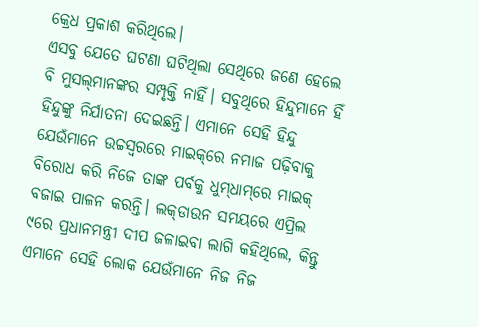କ୍ରେଧ ପ୍ରକାଶ କରିଥିଲେ।
ଏସବୁ ଯେତେ ଘଟଣା ଘଟିଥିଲା ସେଥିରେ ଜଣେ ହେଲେ ବି ମୁସଲ୍‌ମାନଙ୍କର ସମ୍ପୃକ୍ତି ନାହିଁ। ସବୁଥିରେ ହିନ୍ଦୁମାନେ ହିଁ ହିନ୍ଦୁଙ୍କୁ ନିର୍ଯାତନା ଦେଇଛନ୍ତି। ଏମାନେ ସେହି ହିନ୍ଦୁ ଯେଉଁମାନେ ଉଚ୍ଚସ୍ବରରେ ମାଇକ୍‌ରେ ନମାଜ ପଢ଼ିବାକୁ ବିରୋଧ କରି ନିଜେ ତାଙ୍କ ପର୍ବକୁ ଧୁମ୍‌ଧାମ୍‌ରେ ମାଇକ୍‌ ବଜାଇ ପାଳନ କରନ୍ତି। ଲକ୍‌ଡାଉନ ସମୟରେ ଏପ୍ରିଲ ୯ରେ ପ୍ରଧାନମନ୍ତ୍ରୀ ଦୀପ ଜଳାଇବା ଲାଗି କହିଥିଲେ, କିନ୍ତୁ ଏମାନେ ସେହି ଲୋକ ଯେଉଁମାନେ ନିଜ ନିଜ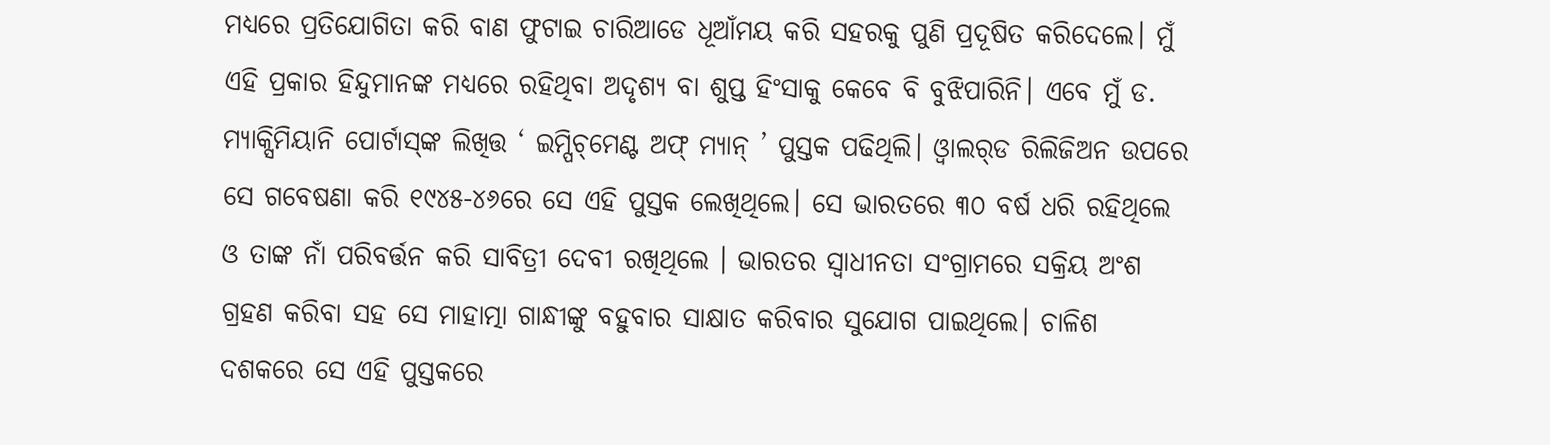ମଧ୍ୟରେ ପ୍ରତିଯୋଗିତା କରି ବାଣ ଫୁଟାଇ ଚାରିଆଡେ ଧୂଆଁମୟ କରି ସହରକୁ ପୁଣି ପ୍ରଦୂଷିତ କରିଦେଲେ। ମୁଁ ଏହି ପ୍ରକାର ହିନ୍ଦୁମାନଙ୍କ ମଧ୍ୟରେ ରହିଥିବା ଅଦୃଶ୍ୟ ବା ଶୁପ୍ତ ହିଂସାକୁ କେବେ ବି ବୁଝିପାରିନି। ଏବେ ମୁଁ ଡ. ମ୍ୟାକ୍ସିମିୟାନି ପୋର୍ଟାସ୍‌ଙ୍କ ଲିଖିତ୍ତ ‘ ଇମ୍ପିଚ୍‌ମେଣ୍ଟ ଅଫ୍‌ ମ୍ୟାନ୍‌ ’ ପୁସ୍ତକ ପଢିଥିଲି। ଓ୍ବାଲର୍‌ଡ ରିଲିଜିଅନ ଉପରେ ସେ ଗବେଷଣା କରି ୧୯୪୫-୪୬ରେ ସେ ଏହି ପୁସ୍ତକ ଲେଖିଥିଲେ। ସେ ଭାରତରେ ୩୦ ବର୍ଷ ଧରି ରହିଥିଲେ ଓ ତାଙ୍କ ନାଁ ପରିବର୍ତ୍ତନ କରି ସାବିତ୍ରୀ ଦେବୀ ରଖିଥିଲେ । ଭାରତର ସ୍ବାଧୀନତା ସଂଗ୍ରାମରେ ସକ୍ରିୟ ଅଂଶ ଗ୍ରହଣ କରିବା ସହ ସେ ମାହାତ୍ମା ଗାନ୍ଧୀଙ୍କୁ ବହୁବାର ସାକ୍ଷାତ କରିବାର ସୁଯୋଗ ପାଇଥିଲେ। ଚାଳିଶ ଦଶକରେ ସେ ଏହି ପୁସ୍ତକରେ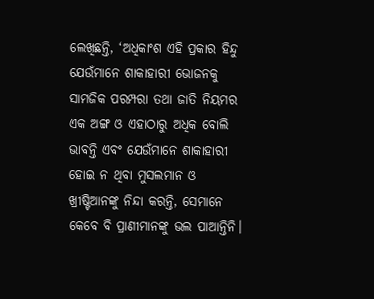ଲେଖିଛନ୍ତି, ‘ଅଧିକାଂଶ ଏହି ପ୍ରକାର ହିନ୍ଦୁ ଯେଉଁମାନେ ଶାକାହାରୀ ଭୋଜନକୁ ସାମଜିକ ପରମ୍ପରା ତଥା ଜାତି ନିୟମର ଏକ ଅଙ୍ଗ ଓ ଏହାଠାରୁ ଅଧିକ ବୋଲି ଭାବନ୍ତି ଏବଂ ଯେଉଁମାନେ ଶାକାହାରୀ ହୋଇ ନ ଥିବା ମୁସଲମାନ ଓ ଖ୍ରୀଷ୍ଟିଆନଙ୍କୁ ନିନ୍ଦା କରନ୍ତି, ସେମାନେ କେବେ ବି ପ୍ରାଣୀମାନଙ୍କୁ ଭଲ ପାଆନ୍ତିନି।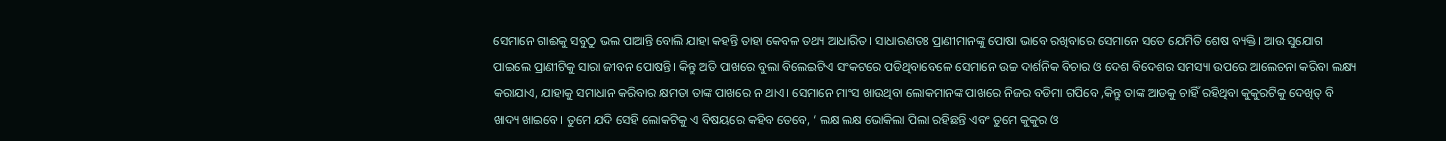ସେମାନେ ଗାଈକୁ ସବୁଠୁ ଭଲ ପାଆନ୍ତି ବୋଲି ଯାହା କହନ୍ତି ତାହା କେବଳ ତଥ୍ୟ ଆଧାରିତ। ସାଧାରଣତଃ ପ୍ରାଣୀମାନଙ୍କୁ ପୋଷା ଭାବେ ରଖିବାରେ ସେମାନେ ସତେ ଯେମିତି ଶେଷ ବ୍ୟକ୍ତି। ଆଉ ସୁଯୋଗ ପାଇଲେ ପ୍ରାଣୀଟିକୁ ସାରା ଜୀବନ ପୋଷନ୍ତି। କିନ୍ତୁ ଅତି ପାଖରେ ବୁଲା ବିଲେଇଟିଏ ସଂକଟରେ ପଡିଥିବାବେଳେ ସେମାନେ ଉଚ୍ଚ ଦାର୍ଶନିକ ବିଚାର ଓ ଦେଶ ବିଦେଶର ସମସ୍ୟା ଉପରେ ଆଲେଚନା କରିବା ଲକ୍ଷ୍ୟ କରାଯାଏ, ଯାହାକୁ ସମାଧାନ କରିବାର କ୍ଷମତା ତାଙ୍କ ପାଖରେ ନ ଥାଏ। ସେମାନେ ମାଂସ ଖାଉଥିବା ଲୋକମାନଙ୍କ ପାଖରେ ନିଜର ବଡିମା ଗପିବେ ,କିନ୍ତୁ ତାଙ୍କ ଆଡକୁ ଚାହିଁ ରହିଥିବା କୁକୁରଟିକୁ ଦେଖିତ୍ ବି ଖାଦ୍ୟ ଖାଇବେ। ତୁମେ ଯଦି ସେହି ଲୋକଟିକୁ ଏ ବିଷୟରେ କହିବ ତେବେ, ‘ ଲକ୍ଷ ଲକ୍ଷ ଭୋକିଲା ପିଲା ରହିଛନ୍ତି ଏବଂ ତୁମେ କୁକୁର ଓ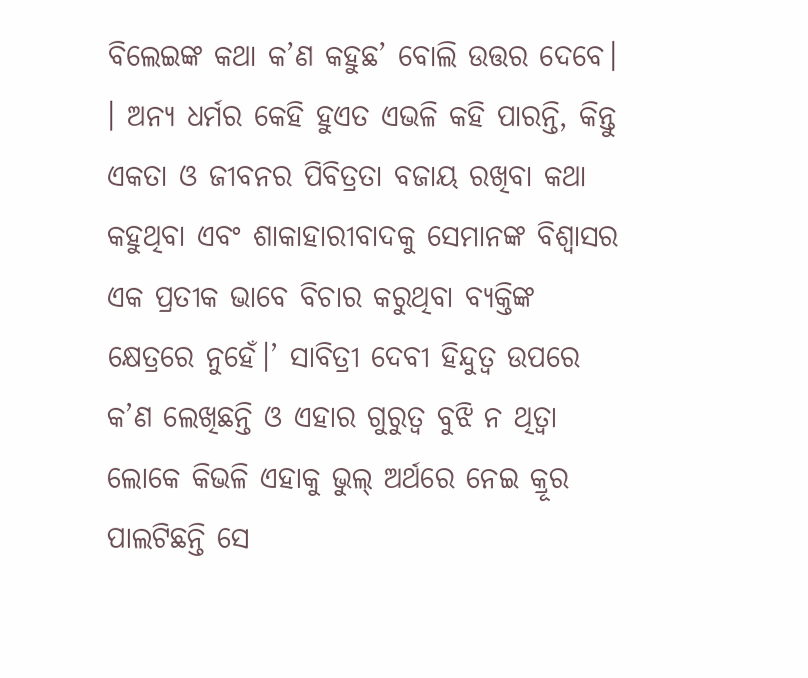ବିଲେଇଙ୍କ କଥା କ’ଣ କହୁଛ’ ବୋଲି ଉତ୍ତର ଦେବେ। । ଅନ୍ୟ ଧର୍ମର କେହି ହୁଏତ ଏଭଳି କହି ପାରନ୍ତି, କିନ୍ତୁ ଏକତା ଓ ଜୀବନର ପିବିତ୍ରତା ବଜାୟ ରଖିବା କଥା କହୁଥିବା ଏବଂ ଶାକାହାରୀବାଦକୁ ସେମାନଙ୍କ ବିଶ୍ୱାସର ଏକ ପ୍ରତୀକ ଭାବେ ବିଚାର କରୁଥିବା ବ୍ୟକ୍ତିଙ୍କ କ୍ଷେତ୍ରରେ ନୁହେଁ।’ ସାବିତ୍ରୀ ଦେବୀ ହିନ୍ଦୁତ୍ୱ ଉପରେ କ’ଣ ଲେଖିଛନ୍ତି ଓ ଏହାର ଗୁରୁତ୍ୱ ବୁଝି ନ ଥିତ୍ବା ଲୋକେ କିଭଳି ଏହାକୁ ଭୁଲ୍‌ ଅର୍ଥରେ ନେଇ କ୍ରୂର ପାଲଟିଛନ୍ତି ସେ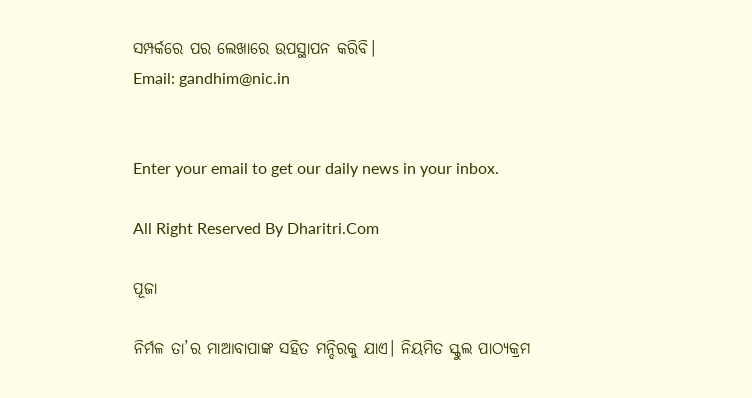ସମ୍ପର୍କରେ ପର ଲେଖାରେ ଉପସ୍ଥାପନ କରିବି।
Email: gandhim@nic.in


Enter your email to get our daily news in your inbox.

All Right Reserved By Dharitri.Com

ପୂଜା

ନିର୍ମଳ ତା’ର ମାଆବାପାଙ୍କ ସହିତ ମନ୍ଦିରକୁ ଯାଏ। ନିୟମିତ ସ୍କୁଲ ପାଠ୍ୟକ୍ରମ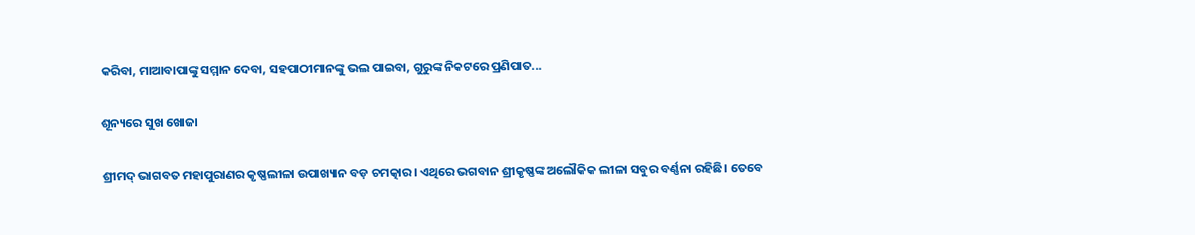କରିବା, ମାଆବାପାଙ୍କୁ ସମ୍ମାନ ଦେବା, ସହପାଠୀମାନଙ୍କୁ ଭଲ ପାଇବା, ଗୁରୁଙ୍କ ନିକଟରେ ପ୍ରଣିପାତ...

ଶୂନ୍ୟରେ ସୁଖ ଖୋଜା

ଶ୍ରୀମଦ୍‌ ଭାଗବତ ମହାପୁରାଣର କୃଷ୍ଣଲୀଳା ଉପାଖ୍ୟାନ ବଡ଼ ଚମତ୍କାର। ଏଥିରେ ଭଗବାନ ଶ୍ରୀକୃଷ୍ଣଙ୍କ ଅଲୌକିକ ଲୀଳା ସବୁର ବର୍ଣ୍ଣନା ରହିଛି। ତେବେ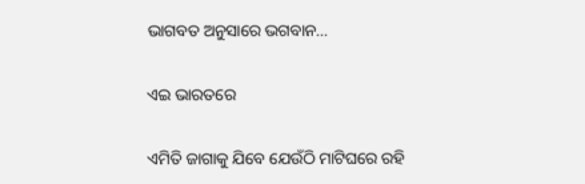ଭାଗବତ ଅନୁସାରେ ଭଗବାନ...

ଏଇ ଭାରତରେ

ଏମିତି ଜାଗାକୁ ଯିବେ ଯେଉଁଠି ମାଟିଘରେ ରହି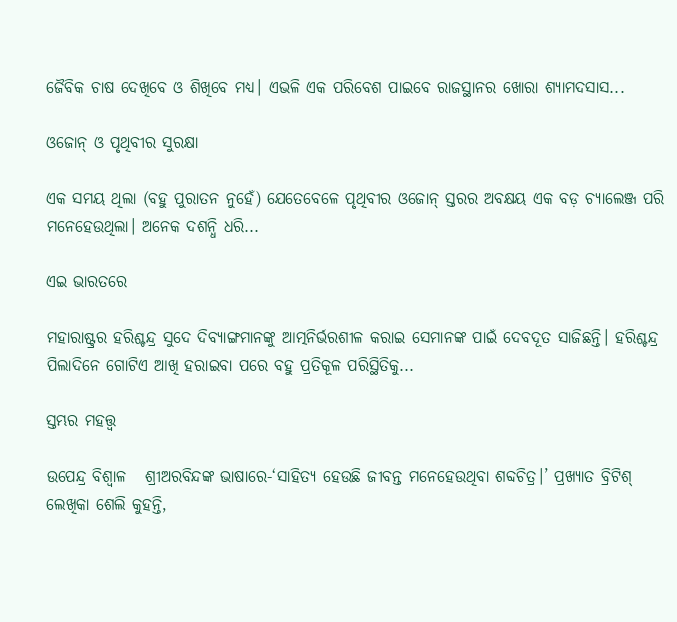ଜୈବିକ ଚାଷ ଦେଖିବେ ଓ ଶିଖିବେ ମଧ୍ୟ। ଏଭଳି ଏକ ପରିବେଶ ପାଇବେ ରାଜସ୍ଥାନର ଖୋରା ଶ୍ୟାମଦସାସ...

ଓଜୋନ୍‌ ଓ ପୃଥିବୀର ସୁରକ୍ଷା

ଏକ ସମୟ ଥିଲା (ବହୁ ପୁରାତନ ନୁହେଁ) ଯେତେବେଳେ ପୃଥିବୀର ଓଜୋନ୍‌ ସ୍ତରର ଅବକ୍ଷୟ ଏକ ବଡ଼ ଚ୍ୟାଲେଞ୍ଜ ପରି ମନେହେଉଥିଲା। ଅନେକ ଦଶନ୍ଧି ଧରି...

ଏଇ ଭାରତରେ

ମହାରାଷ୍ଟ୍ରର ହରିଶ୍ଚନ୍ଦ୍ର ସୁଦେ ଦିବ୍ୟାଙ୍ଗମାନଙ୍କୁ ଆତ୍ମନିର୍ଭରଶୀଳ କରାଇ ସେମାନଙ୍କ ପାଇଁ ଦେବଦୂତ ସାଜିଛନ୍ତି। ହରିଶ୍ଚନ୍ଦ୍ର ପିଲାଦିନେ ଗୋଟିଏ ଆଖି ହରାଇବା ପରେ ବହୁ ପ୍ରତିକୂଳ ପରିସ୍ଥିତିକୁ...

ସ୍ତମ୍ଭର ମହତ୍ତ୍ୱ

ଉପେନ୍ଦ୍ର ବିଶ୍ୱାଳ   ଶ୍ରୀଅରବିନ୍ଦଙ୍କ ଭାଷାରେ-‘ସାହିତ୍ୟ ହେଉଛି ଜୀବନ୍ତ ମନେହେଉଥିବା ଶବ୍ଦଚିତ୍ର।’ ପ୍ରଖ୍ୟାତ ବ୍ରିଟିଶ୍‌ ଲେଖିକା ଶେଲି କୁହନ୍ତି,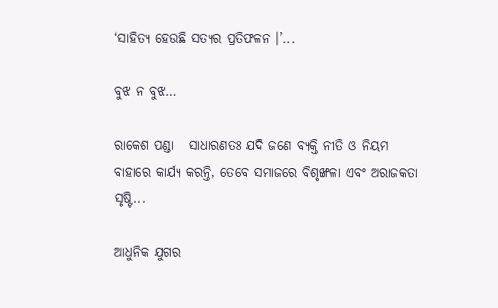‘ସାହିତ୍ୟ ହେଉଛି ସତ୍ୟର ପ୍ରତିଫଳନ ।’...

ବୁଝ ନ ବୁଝ…

ରାକେଶ ପଣ୍ଡା   ସାଧାରଣତଃ ଯଦି ଜଣେ ବ୍ୟକ୍ତି ନୀତି ଓ ନିୟମ ବାହାରେ କାର୍ଯ୍ୟ କରନ୍ତି, ତେବେ ସମାଜରେ ବିଶୃଙ୍ଖଳା ଏବଂ ଅରାଜକତା ସୃଷ୍ଟି...

ଆଧୁନିକ ଯୁଗର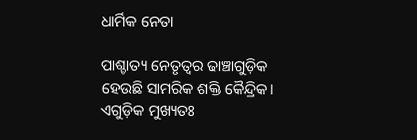ଧାର୍ମିକ ନେତା

ପାଶ୍ଚାତ୍ୟ ନେତୃତ୍ୱର ଢାଞ୍ଚାଗୁଡ଼ିକ ହେଉଛି ସାମରିକ ଶକ୍ତି କୈନ୍ଦ୍ରିକ। ଏଗୁଡ଼ିକ ମୁଖ୍ୟତଃ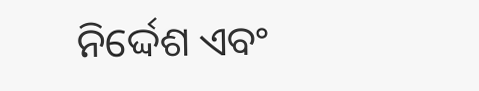ନିର୍ଦ୍ଦେଶ ଏବଂ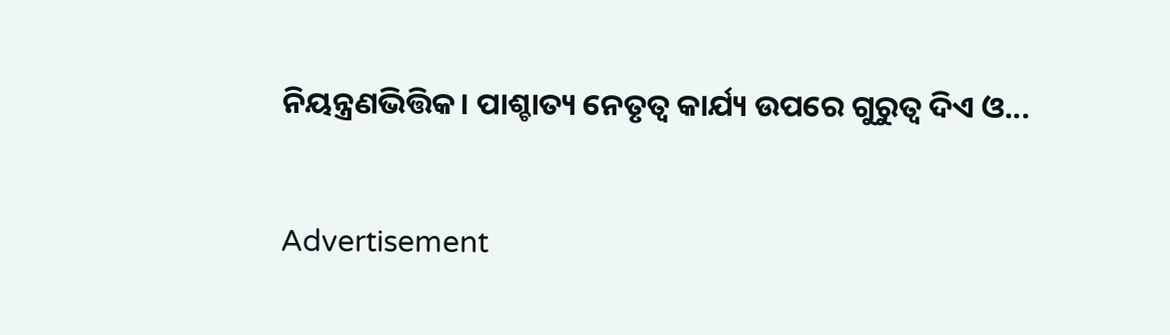ନିୟନ୍ତ୍ରଣଭିତ୍ତିକ। ପାଶ୍ଚାତ୍ୟ ନେତୃତ୍ୱ କାର୍ଯ୍ୟ ଉପରେ ଗୁରୁତ୍ୱ ଦିଏ ଓ...

Advertisement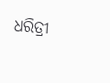ଧରିତ୍ରୀ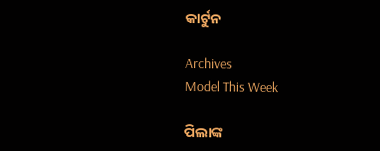କାର୍ଟୁନ

Archives
Model This Week

ପିଲାଙ୍କ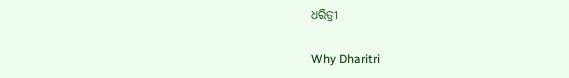ଧରିତ୍ରୀ

Why Dharitri